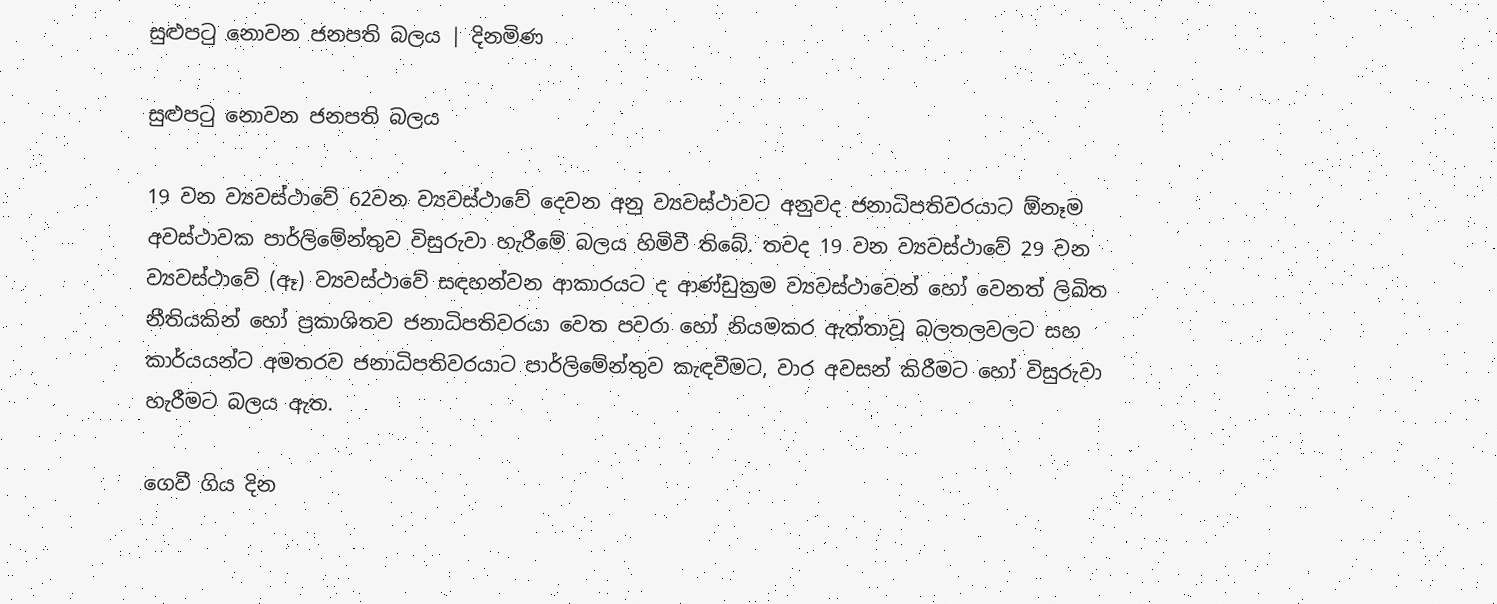සුළුපටු නොවන ජනපති බලය | දිනමිණ

සුළුපටු නොවන ජනපති බලය

19 වන ව්‍යවස්ථාවේ 62වන ව්‍යවස්ථාවේ දෙවන අනු ව්‍යවස්ථාවට අනුවද ජනාධිපතිවරයාට ඕනෑම අවස්ථාවක පාර්ලිමේන්තුව විසුරුවා හැරීමේ බලය හිමිවී තිබේ. තවද 19 වන ව්‍යවස්ථාවේ 29 වන ව්‍යවස්ථාවේ (ඈ) ව්‍යවස්ථාවේ සඳහන්වන ආකාරයට ද ආණ්ඩුක්‍රම ව්‍යවස්ථාවෙන් හෝ වෙනත් ලිඛිත නීතියකින් හෝ ප්‍රකාශිතව ජනාධිපතිවරයා ‍වෙත පවරා හෝ නියමකර ඇත්තාවූ බලතලවලට සහ කාර්යයන්ට අමතරව ජනාධිපතිවරයාට පාර්ලිමේන්තුව කැඳවීමට, වාර අවසන් කිරීමට හෝ විසුරුවා හැරීමට බලය ඇත.

ගෙවී ගිය දින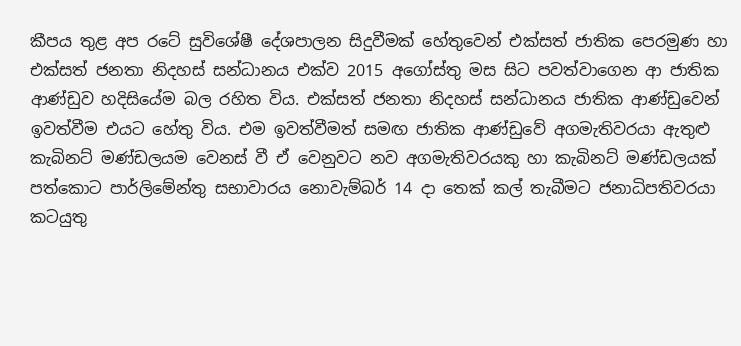කීපය තුළ අප රටේ සුවිශේෂී දේශපාලන සිදුවීමක් හේතුවෙන් එක්සත් ජාතික පෙරමුණ හා එක්සත් ජනතා නිදහස් සන්ධානය එක්ව 2015 අගෝස්තු මස සිට පවත්වාගෙන ආ ජාතික ආණ්ඩුව හදිසියේම බල රහිත විය. එක්සත් ජනතා නිදහස් සන්ධානය ජාතික ආණ්ඩුවෙන් ඉවත්වීම එයට හේතු විය. එම ඉවත්වීමත් සමඟ ජාතික ආණ්ඩුවේ අගමැතිවරයා ඇතුළු කැබිනට් මණ්ඩලයම වෙනස් වී ඒ වෙනුවට නව අගමැතිවරයකු හා කැබිනට් මණ්ඩලයක් පත්කොට පාර්ලිමේන්තු සභාවාරය නොවැම්බර් 14 දා තෙක් කල් තැබීමට ජනාධිපතිවරයා කටයුතු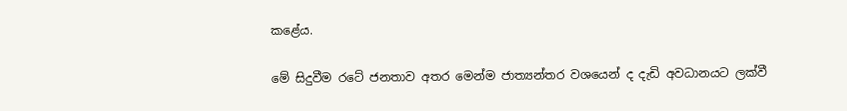කළේය.

මේ සිදුවීම රටේ ජනතාව අතර මෙන්ම ජාත්‍යන්තර වශයෙන් ද දැඩි අවධානයට ලක්වී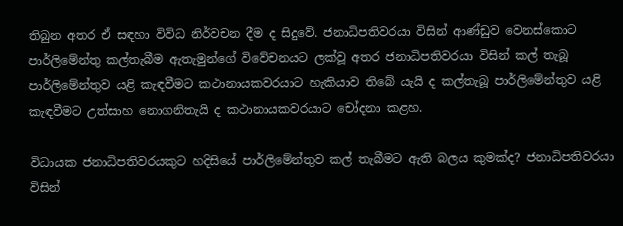තිබුන අතර ඒ සඳහා විවිධ නිර්වචන දීම ද සිදුවේ. ජනාධිපතිවරයා විසින් ආණ්ඩුව වෙනස්කොට පාර්ලිමේන්තු කල්තැබීම ඇතැමුන්ගේ විවේචනයට ලක්වූ අතර ජනාධිපතිවරයා විසින් කල් තැබූ පාර්ලිමේන්තුව යළි කැඳවීමට කථානායකවරයාට හැකියාව තිබේ යැයි ද කල්තැබූ පාර්ලිමේන්තුව යළි කැඳවීමට උත්සාහ නොගනිතැයි ද කථානායකවරයාට චෝදනා කළහ.

විධායක ජනාධිපතිවරයකුට හදිසියේ පාර්ලිමේන්තුව කල් තැබීමට ඇති බලය කුමක්ද? ජනාධිපතිවරයා විසින්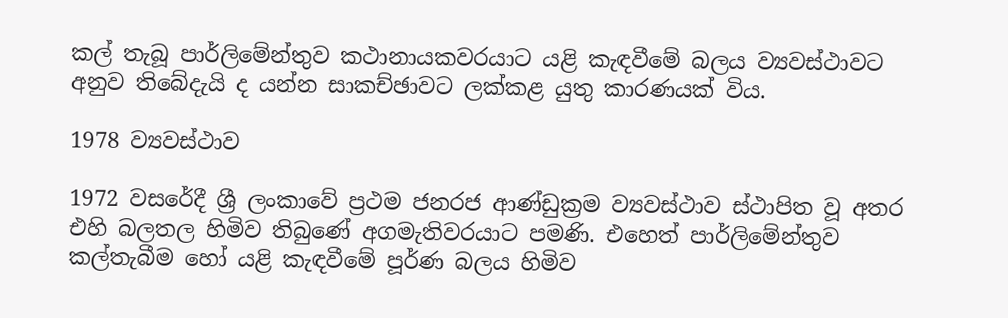කල් තැබූ පාර්ලිමේන්තුව කථානායකවරයාට යළි කැඳවීමේ බලය ව්‍යවස්ථාවට අනුව තිබේදැයි ද යන්න සාකච්ඡාවට ලක්කළ යුතු කාරණයක් විය.

1978 ව්‍යවස්ථාව

1972 වසරේදී ශ්‍රී ලංකාවේ ප්‍රථම ජනරජ ආණ්ඩුක්‍රම ව්‍යවස්ථාව ස්ථාපිත වූ අතර එහි බලතල හිමිව තිබුණේ අගමැතිවරයාට පමණි. එහෙත් පාර්ලිමේන්තුව කල්තැබීම හෝ යළි කැඳවීමේ පූර්ණ බලය හිමිව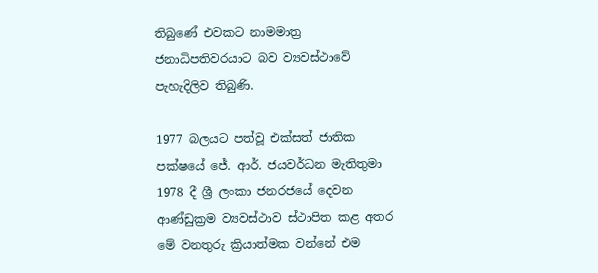තිබුණේ එවකට නාමමාත්‍ර ජනාධිපතිවරයාට බව ව්‍යවස්ථාවේ පැහැදිලිව තිබුණි.

1977 බලයට පත්වූ එක්සත් ජාතික පක්ෂයේ ජේ. ආර්. ජයවර්ධන මැතිතුමා 1978 දී ශ්‍රී ලංකා ජනරජයේ දෙවන ආණ්ඩුක්‍රම ව්‍යවස්ථාව ස්ථාපිත කළ අතර මේ වනතුරු ක්‍රියාත්මක වන්නේ එම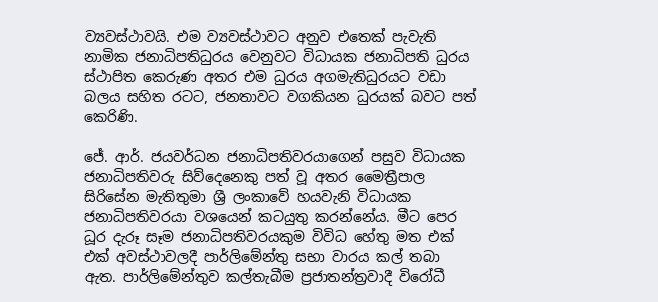ව්‍යවස්ථාවයි. එම ව්‍යවස්ථාවට අනුව එතෙක් පැවැති නාමික ජනාධිපතිධුරය වෙනුවට විධායක ජනාධිපති ධුරය ස්ථාපිත කෙරුණ අතර එම ධුරය අගමැතිධුරයට වඩා බලය සහිත රටට, ජනතාවට වගකියන ධුරයක් බවට පත් කෙරිණි.

ජේ. ආර්. ජයවර්ධන ජනාධිපතිවරයාගෙන් පසුව විධායක ජනාධිපතිවරු සිව්දෙනෙකු පත් වූ අතර මෛත්‍රීපාල සිරිසේන මැතිතුමා ශ්‍රී ලංකාවේ හයවැනි විධායක ජනාධිපතිවරයා වශයෙන් කටයුතු කරන්නේය. මීට පෙර ධූර දැරූ සෑම ජනාධිපතිවරයකුම විවිධ හේතු මත එක් එක් අවස්ථාවලදී පාර්ලිමේන්තු සභා වාරය කල් තබා ඇත. පාර්ලිමේන්තුව කල්තැබීම ප්‍රජාතන්ත්‍රවාදී විරෝධී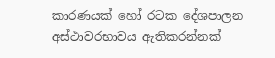කාරණයක් හෝ රටක දේශපාලන අස්ථාවරභාවය ඇතිකරන්නක්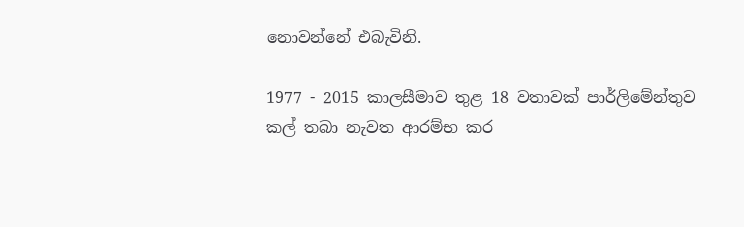නොවන්නේ එබැවිනි.

1977 - 2015 කාලසීමාව තුළ 18 වතාවක් පාර්ලිමේන්තුව කල් තබා නැවත ආරම්භ කර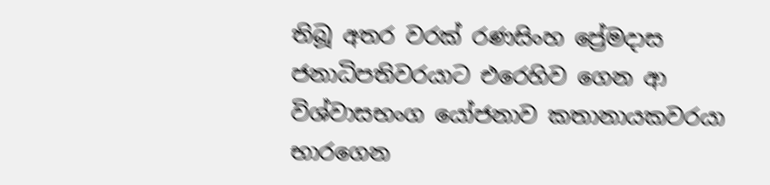තිබූ අතර වරක් රණසිංහ ප්‍රේමදාස ජනාධිපතිවරයාට එරෙහිව ගෙන ආ විශ්වාසභංග යෝජනාව කතානායකවරයා භාරගෙන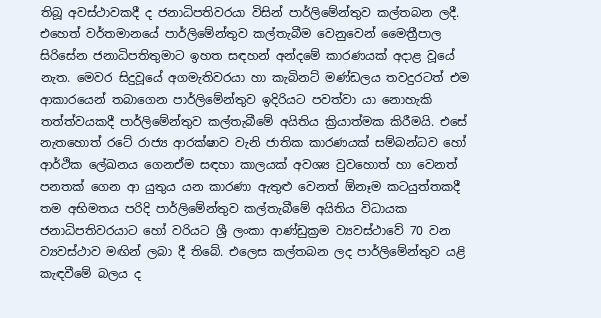තිබූ අවස්ථාවකදී ද ජනාධිපතිවරයා විසින් පාර්ලිමේන්තුව කල්තබන ලදී. එහෙත් වර්තමානයේ පාර්ලිමේන්තුව කල්තැබීම වෙනුවෙන් මෛත්‍රීපාල සිරිසේන ජනාධිපතිතුමාට ඉහත සඳහන් අන්දමේ කාරණයක් අදාළ වූයේ නැත. මෙවර සිදුවූයේ අගමැතිවරයා හා කැබිනට් මණ්ඩලය තවදුරටත් එම ආකාරයෙන් තබාගෙන පාර්ලිමේන්තුව ඉදිරියට පවත්වා යා නොහැකි තත්ත්වයකදී පාර්ලිමේන්තුව කල්තැබීමේ අයිතිය ක්‍රියාත්මක කිරීමයි. එසේ නැතහොත් රටේ රාජ්‍ය ආරක්ෂාව වැනි ජාතික කාරණයක් සම්බන්ධව හෝ ආර්ථික ලේඛනය ගෙනඒම සඳහා කාලයක් අවශ්‍ය වුවහොත් හා වෙනත් පනතක් ගෙන ආ යුතුය යන කාරණා ඇතුළු වෙනත් ඕනෑම කටයුත්තකදී තම අභිමතය පරිදි පාර්ලිමේන්තුව කල්තැබීමේ අයිතිය විධායක ජනාධිපතිවරයාට හෝ වරියට ශ්‍රී ලංකා ආණ්ඩුක්‍රම ව්‍යවස්ථාවේ 70 වන ව්‍යවස්ථාව මඟින් ලබා දී තිබේ. එලෙස කල්තබන ලද පාර්ලිමේන්තුව යළි කැඳවීමේ බලය ද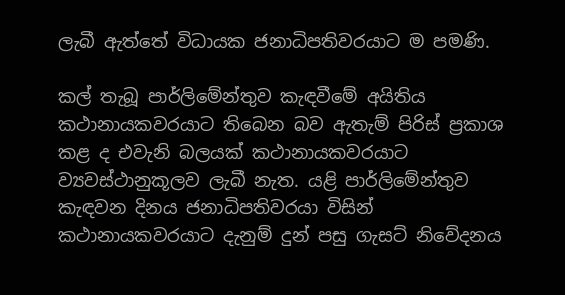ලැබී ඇත්තේ විධායක ජනාධිපතිවරයාට ම පමණි.

කල් තැබූ පාර්ලිමේන්තුව කැඳවීමේ අයිතිය කථානායකවරයාට තිබෙන බව ඇතැම් පිරිස් ප්‍රකාශ කළ ද එවැනි බලයක් කථානායකවරයාට ව්‍යවස්ථානුකූලව ලැබී නැත. යළි පාර්ලිමේන්තුව කැඳවන දිනය ජනාධිපතිවරයා විසින් කථානායකවරයාට දැනුම් දුන් පසු ගැසට් නිවේදනය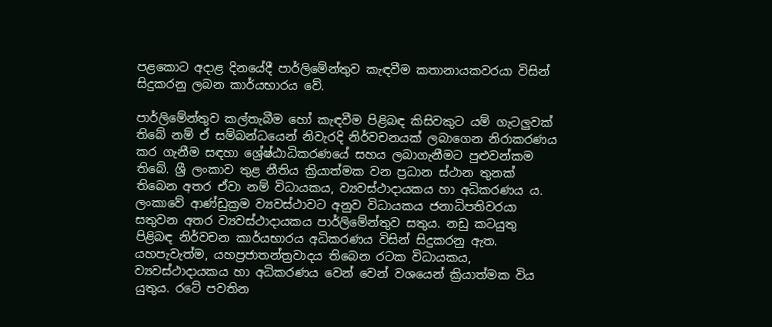පළකොට අදාළ දිනයේදී පාර්ලිමේන්තුව කැඳවීම කතානායකවරයා විසින් සිදුකරනු ලබන කාර්යභාරය වේ.

පාර්ලිමේන්තුව කල්තැබීම හෝ කැඳවීම පිළිබඳ කිසිවකුට යම් ගැටලුවක් තිබේ නම් ඒ සම්බන්ධයෙන් නිවැරදි නිර්වචනයක් ලබාගෙන නිරාකරණය කර ගැනීම සඳහා ශ්‍රේෂ්ඨාධිකරණයේ සහය ලබාගැනීමට පුළුවන්කම තිබේ. ශ්‍රී ලංකාව තුළ නීතිය ක්‍රියාත්මක වන ප්‍රධාන ස්ථාන තුනක් තිබෙන අතර ඒවා නම් විධායකය, ව්‍යවස්ථාදායකය හා අධිකරණය ය. ලංකාවේ ආණ්ඩුක්‍රම ව්‍යවස්ථාවට අනුව විධායකය ජනාධිපතිවරයා සතුවන අතර ව්‍යවස්ථාදායකය පාර්ලිමේන්තුව සතුය. නඩු කටයුතු පිළිබඳ නිර්වචන කාර්යභාරය අධිකරණය විසින් සිදුකරනු ඇත. යහපැවැත්ම, යහප්‍රජාතන්ත්‍රවාදය තිබෙන රටක විධායකය, ව්‍යවස්ථාදායකය හා අධිකරණය වෙන් වෙන් වශයෙන් ක්‍රියාත්මක විය යුතුය. රටේ පවතින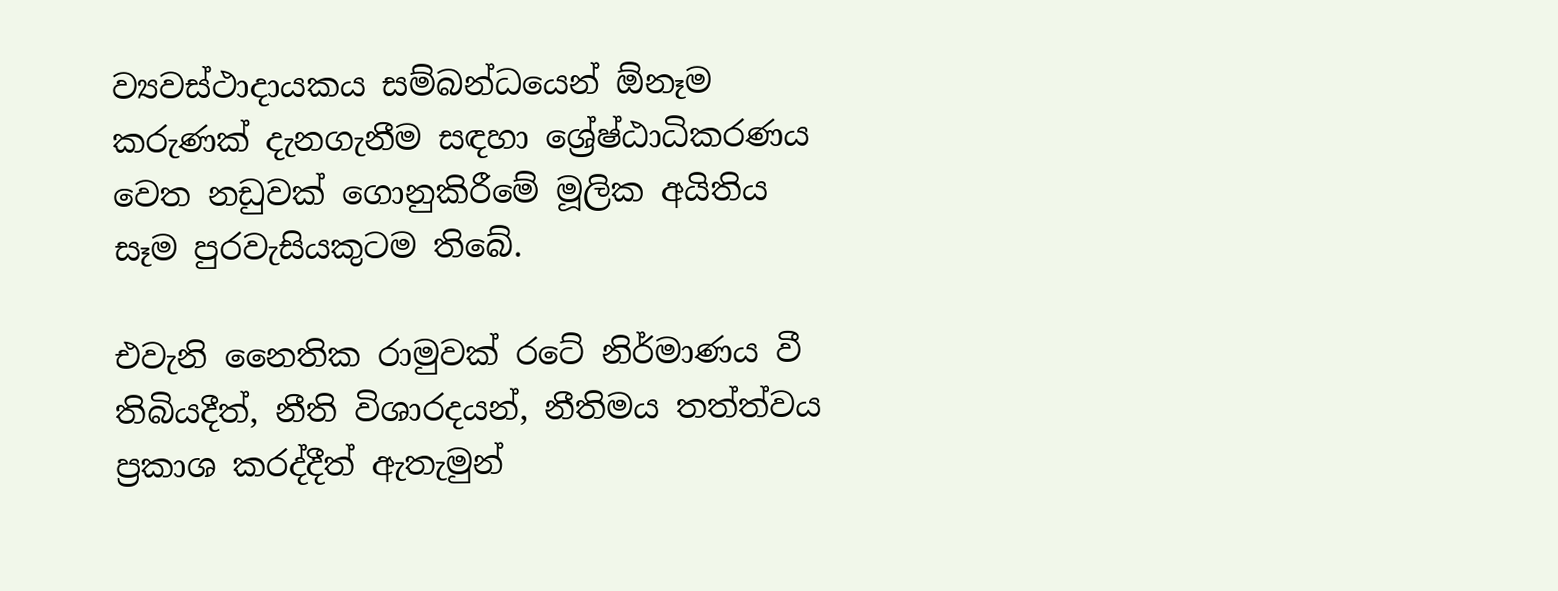ව්‍යවස්ථාදායකය සම්බන්ධයෙන් ඕනෑම කරුණක් දැනගැනීම සඳහා ශ්‍රේෂ්ඨාධිකරණය වෙත නඩුවක් ගොනුකිරීමේ මූලික අයිතිය සෑම පුරවැසියකුටම තිබේ.

එවැනි නෛතික රාමුවක් රටේ නිර්මාණය වී තිබියදීත්, නීති විශාරදයන්, නීතිමය තත්ත්වය ප්‍රකාශ කරද්දීත් ඇතැමුන්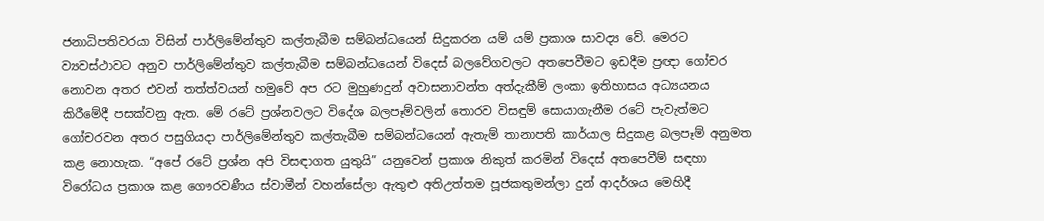ජනාධිපතිවරයා විසින් පාර්ලිමේන්තුව කල්තැබීම සම්බන්ධයෙන් සිදුකරන යම් යම් ප්‍රකාශ සාවද්‍ය වේ. මෙරට ව්‍යවස්ථාවට අනුව පාර්ලිමේන්තුව කල්තැබීම සම්බන්ධයෙන් විදෙස් බලවේගවලට අතපෙවීමට ඉඩදීම ප්‍රඥා ගෝචර නොවන අතර එවන් තත්ත්වයන් හමුවේ අප රට මුහුණදුන් අවාසනාවන්ත අත්දැකීම් ලංකා ඉතිහාසය අධ්‍යයනය කිරීමේදී පසක්වනු ඇත. මේ රටේ ප්‍රශ්නවලට විදේශ බලපෑම්වලින් තොරව විසඳුම් සොයාගැනීම රටේ පැවැත්මට ගෝචරවන අතර පසුගියදා පාර්ලිමේන්තුව කල්තැබීම සම්බන්ධයෙන් ඇතැම් තානාපති කාර්යාල සිදුකළ බලපෑම් අනුමත කළ නොහැක. “අපේ රටේ ප්‍රශ්න අපි විසඳාගත යුතුයි” යනුවෙන් ප්‍රකාශ නිකුත් කරමින් විදෙස් අතපෙවීම් සඳහා විරෝධය ප්‍රකාශ කළ ගෞරවණීය ස්වාමීන් වහන්සේලා ඇතුළු අතිඋත්තම පූජකතුමන්ලා දුන් ආදර්ශය මෙහිදී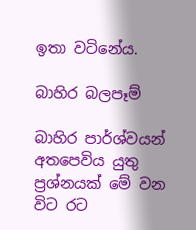ඉතා වටිනේය.

බාහිර බලපෑම්

බාහිර පාර්ශ්වයන් අතපෙවිය යුතු ප්‍රශ්නයක් මේ වන විට රට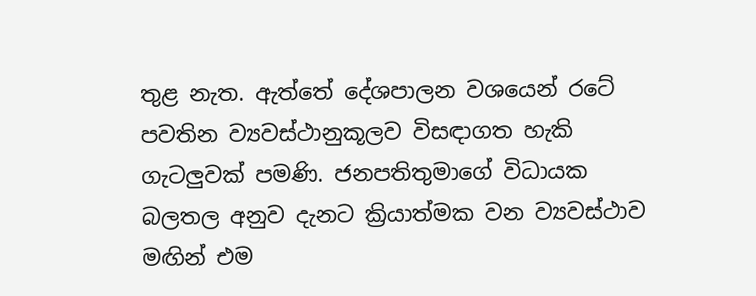තුළ නැත. ඇත්තේ දේශපාලන වශයෙන් රටේ පවතින ව්‍යවස්ථානුකූලව විසඳාගත හැකි ගැටලුවක් පමණි. ජනපතිතුමාගේ විධායක බලතල අනුව දැනට ක්‍රියාත්මක වන ව්‍යවස්ථාව මඟින් එම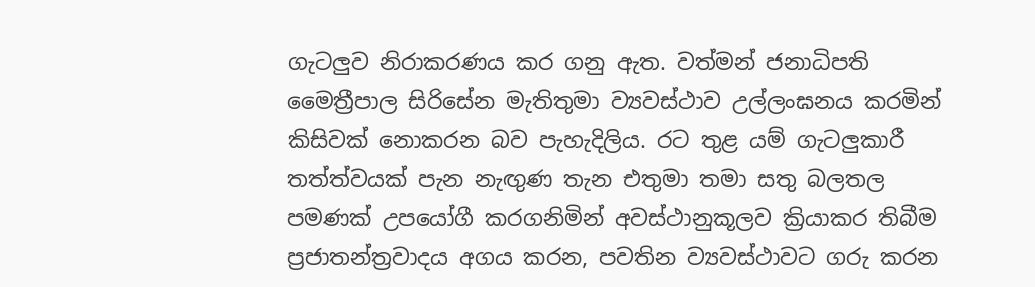ගැටලුව නිරාකරණය කර ගනු ඇත. වත්මන් ජනාධිපති මෛත්‍රීපාල සිරිසේන මැතිතුමා ව්‍යවස්ථාව උල්ලංඝනය කරමින් කිසිවක් නොකරන බව පැහැදිලිය. රට තුළ යම් ගැටලුකාරී තත්ත්වයක් පැන නැඟුණ තැන එතුමා තමා සතු බලතල පමණක් උපයෝගී කරගනිමින් අවස්ථානුකූලව ක්‍රියාකර තිබීම ප්‍රජාතන්ත්‍රවාදය අගය කරන, පවතින ව්‍යවස්ථාවට ගරු කරන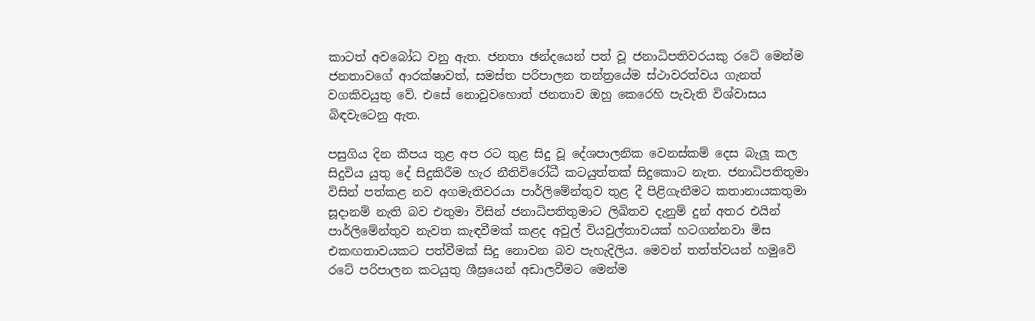කාටත් අවබෝධ වනු ඇත. ජනතා ඡන්දයෙන් පත් වූ ජනාධිපතිවරයකු රටේ මෙන්ම ජනතාවගේ ආරක්ෂාවත්, සමස්ත පරිපාලන තන්ත්‍රයේම ස්ථාවරත්වය ගැනත් වගකිවයුතු වේ. එසේ නොවුවහොත් ජනතාව ‍ඔහු කෙරෙහි පැවැති විශ්වාසය බිඳවැටෙනු ඇත.

පසුගිය දින කීපය තුළ අප රට තුළ සිදු වූ දේශපාලනික වෙනස්කම් දෙස බැලූ කල සිදුවිය යුතු දේ සිදුකිරීම හැර නීතිවිරෝධී කටයුත්තක් සිදුකොට නැත. ජනාධිපතිතුමා විසින් පත්කළ නව අගමැතිවරයා පාර්ලිමේන්තුව තුළ දී පිළිගැනීමට කතානායකතුමා සූදානම් නැති බව එතුමා විසින් ජනාධිපතිතුමාට ලිඛිතව දැනුම් දුන් අතර එයින් පාර්ලිමේන්තුව නැවත කැඳවීමක් කළද අවුල් වියවුල්තාවයක් හටගන්නවා මිස එකඟතාවයකට පත්වීමක් සිදු නොවන බව පැහැදිලිය. මෙවන් තත්ත්වයන් හමුවේ රටේ පරිපාලන කටයුතු ශීඝ්‍රයෙන් අඩාලවීමට මෙන්ම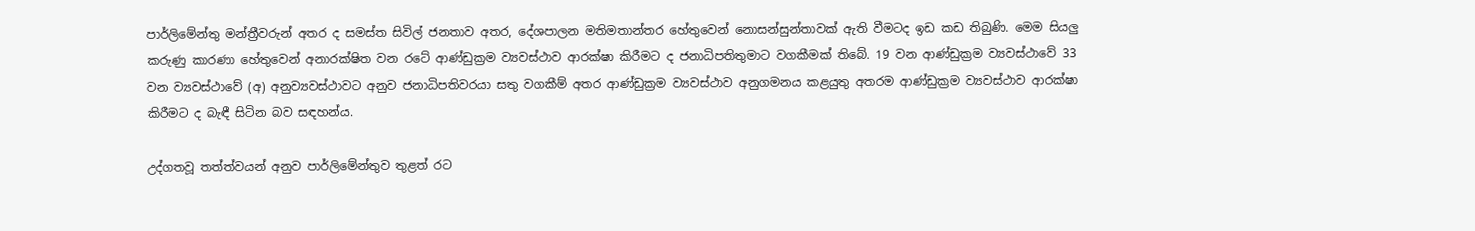පාර්ලිමේන්තු මන්ත්‍රීවරුන් අතර ද සමස්ත සිවිල් ජනතාව අතර, දේශපාලන මතිමතාන්තර හේතුවෙන් නොසන්සුන්තාවක් ඇති වීමටද ඉඩ කඩ තිබුණි. මෙම සියලු කරුණු කාරණා හේතුවෙන් අනාරක්ෂිත වන රටේ ආණ්ඩුක්‍රම ව්‍යවස්ථාව ආරක්ෂා කිරීමට ද ජනාධිපතිතුමාට වගකීමක් තිබේ. 19 වන ආණ්ඩුක්‍රම ව්‍යවස්ථාවේ 33 වන ව්‍යවස්ථාවේ (අ) අනුව්‍යවස්ථාවට අනුව ජනාධිපතිවරයා සතු වගකීම් අතර ආණ්ඩුක්‍රම ව්‍යවස්ථාව අනුගමනය කළයුතු අතරම ආණ්ඩුක්‍රම ව්‍යවස්ථාව ආරක්ෂා කිරීමට ද බැඳී සිටින බව සඳහන්ය.

උද්ගතවූ තත්ත්වයන් අනුව පාර්ලිමේන්තුව තුළත් රට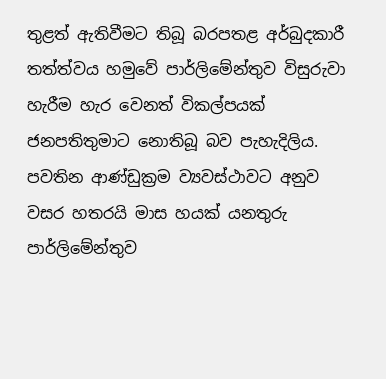තුළත් ඇතිවීමට තිබූ බරපතළ අර්බුදකාරී තත්ත්වය හමුවේ පාර්ලිමේන්තුව විසුරුවා හැරීම හැර වෙනත් විකල්පයක් ජනපතිතුමාට නොතිබූ බව පැහැදිලිය. පවතින ආණ්ඩුක්‍රම ව්‍යවස්ථාවට අනුව වසර හතරයි මාස හයක් යනතුරු පාර්ලිමේන්තුව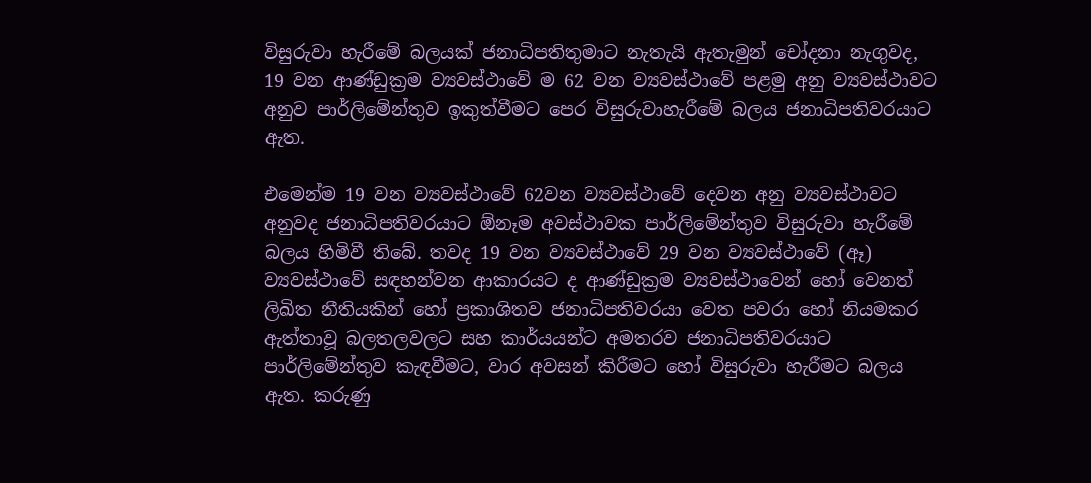විසුරුවා හැරීමේ බලයක් ජනාධිපතිතුමාට නැතැයි ඇතැමුන් චෝදනා නැගුවද, 19 වන ආණ්ඩුක්‍රම ව්‍යවස්ථාවේ ම 62 වන ව්‍යවස්ථාවේ පළමු අනු ව්‍යවස්ථාවට අනුව පාර්ලිමේන්තුව ඉකුත්වීමට පෙර විසුරුවාහැරීමේ බලය ජනාධිපතිවරයාට ඇත.

එමෙන්ම 19 වන ව්‍යවස්ථාවේ 62වන ව්‍යවස්ථාවේ දෙවන අනු ව්‍යවස්ථාවට අනුවද ජනාධිපතිවරයාට ඕනෑම අවස්ථාවක පාර්ලිමේන්තුව විසුරුවා හැරීමේ බලය හිමිවී තිබේ. තවද 19 වන ව්‍යවස්ථාවේ 29 වන ව්‍යවස්ථාවේ (ඈ) ව්‍යවස්ථාවේ සඳහන්වන ආකාරයට ද ආණ්ඩුක්‍රම ව්‍යවස්ථාවෙන් හෝ වෙනත් ලිඛිත නීතියකින් හෝ ප්‍රකාශිතව ජනාධිපතිවරයා ‍වෙත පවරා හෝ නියමකර ඇත්තාවූ බලතලවලට සහ කාර්යයන්ට අමතරව ජනාධිපතිවරයාට පාර්ලිමේන්තුව කැඳවීමට, වාර අවසන් කිරීමට හෝ විසුරුවා හැරීමට බලය ඇත. කරුණු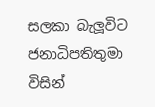සලකා බැලූවිට ජනාධිපතිතුමා විසින්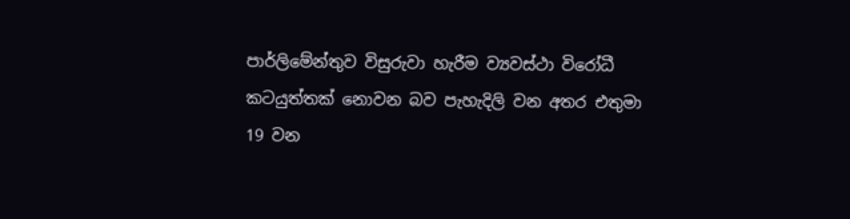පාර්ලිමේන්තුව විසුරුවා හැරීම ව්‍යවස්ථා විරෝධී කටයුත්තක් නොවන බව පැහැදිලි වන අතර එතුමා 19 වන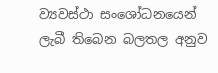ව්‍යවස්ථා සංශෝධනයෙන් ලැබී තිබෙන බලතල අනුව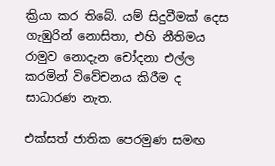ක්‍රියා කර තිබේ. යම් සිදුවීමක් දෙස ගැඹුරින් නොසිතා, එහි නීතිමය රාමුව නොදැන චෝදනා එල්ල කරමින් විවේචනය කිරීම ද සාධාරණ නැත.

එක්සත් ජාතික පෙරමුණ සමඟ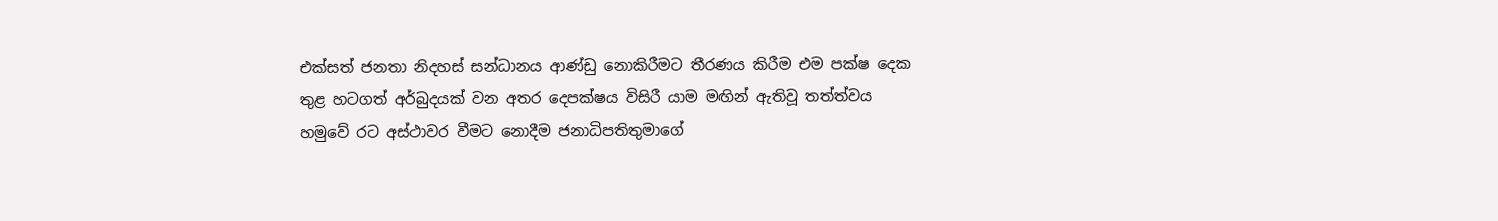එක්සත් ජනතා නිදහස් සන්ධානය ආණ්ඩු නොකිරීමට තීරණය කිරීම එම පක්ෂ දෙක තුළ හටගත් අර්බුදයක් වන අතර දෙපක්ෂය විසිරී යාම මඟින් ඇතිවූ තත්ත්වය හමුවේ රට අස්ථාවර වීමට නොදීම ජනාධිපතිතුමාගේ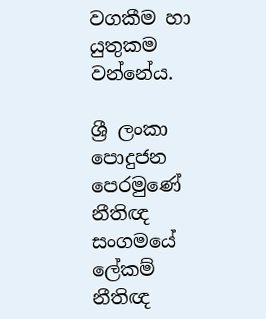වගකීම හා යුතුකම වන්නේය.

ශ්‍රී ලංකා පොදුජන පෙරමුණේ නීතිඥ සංගමයේ ලේකම්
නීතිඥ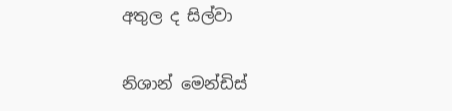අතුල ද සිල්වා

නිශාන් මෙන්ඩිස්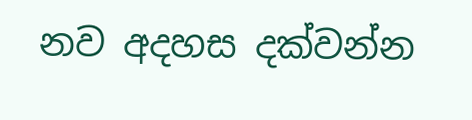නව අදහස දක්වන්න